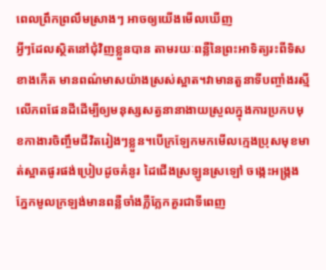ពេលព្រឹកព្រលឹមស្រាងៗ អាចឲ្យយើងមើលឃើញ
អ្វីៗដែលស្ថិតនៅជុំវិញខ្លួនបាន តាមរយៈពន្លឺនៃព្រះអាទិត្យរះពីទិសខាងកើត មានពណ៌មាសយ៉ាងស្រស់ស្អាត។វាមានតួនាទីបញ្ចាំងរស្មីលើភពផែនដីដើម្បីឲ្យមនុស្សសត្វនានាងាយស្រួលក្នុងការប្រកបមុខកាងារចិញ្ចឹមជីវិតរៀងៗខ្លួន។បើក្រឡែកមកមើលក្មេងប្រុសមុខមាត់ស្អាតផូរផង់ប្រៀបដូចគំនូរ ដៃជើងស្រឡូនស្រឡៅ ចង្កេះអង្ក្រង ភ្នែកមូលក្រឡង់មានពន្លឺចាំងភ្លឺភ្លែកគួរជាទីពេញ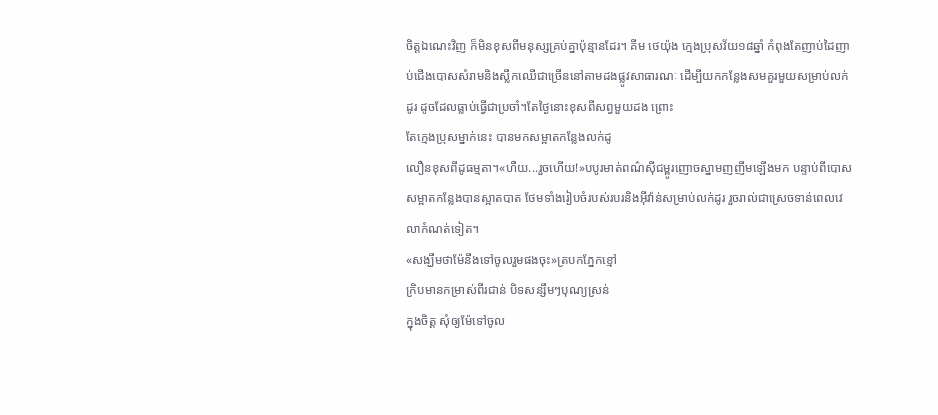ចិត្តឯណេះវិញ ក៏មិនខុសពីមនុស្សគ្រប់គ្នាប៉ុន្មានដែរ។ គីម ថេយ៉ុង ក្មេងប្រុសវ័យ១៨ឆ្នាំ កំពុងតែញាប់ដៃញាប់ជើងបោសសំរាមនិងស្លឹកឈើជាច្រើននៅតាមដងផ្លូវសាធារណៈ ដើម្បីយកកន្លែងសមគួរមួយសម្រាប់លក់ដូរ ដូចដែលធ្លាប់ធ្វើជាប្រចាំ។តែថ្ងៃនោះខុសពីសព្វមួយដង ព្រោះ
តែក្មេងប្រុសម្នាក់នេះ បានមកសម្អាតកន្លែងលក់ដូ
លឿនខុសពីដូធម្មតា។«ហឺយ...រួចហើយ!»បបូរមាត់ពណ៌សុីជម្ពូរញោចស្នាមញញឹមឡើងមក បន្ទាប់ពីបោសសម្អាតកន្លែងបានស្អាតបាត ថែមទាំងរៀបចំរបស់របរនិងអុីវ៉ាន់សម្រាប់លក់ដូរ រួចរាល់ជាស្រេចទាន់ពេលវេលាកំណត់ទៀត។
«សង្ឃឹមថាម៉ែនឹងទៅចូលរួមផងចុះ»ត្របកភ្នែកខ្មៅ
ក្រិបមានកម្រាស់ពីរជាន់ បិទសន្សឹមៗបុណ្យស្រន់
ក្នុងចិត្ត សុំឲ្យម៉ែទៅចូល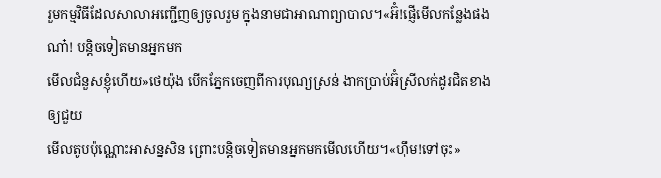រួមកម្មវិធីដែលសាលាអញ្ជើញឲ្យចូលរួម ក្នុងនាមជាអាណាព្យាបាល។«អ៊ំ!ផ្ញើមើលកន្លែងផងណា៎! បន្តិចទៀតមានអ្នកមក
មើលជំនួសខ្ញុំហើយ»ថេយ៉ុង បើកភ្នែកចេញពីការបុណ្យស្រន់ ងាកប្រាប់អ៊ំស្រីលក់ដូរជិតខាង ឲ្យជួយ
មើលតូបប៉ុណ្ណោះអាសន្នសិន ព្រោះបន្តិចទៀតមានអ្នកមកមើលហើយ។«ហុឹម!ទៅចុះ»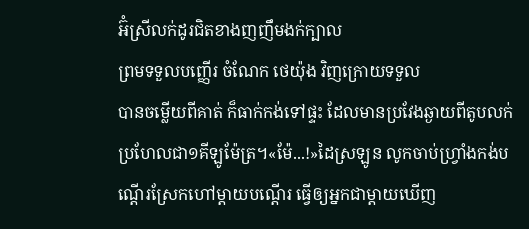អ៊ំស្រីលក់ដូរជិតខាងញញឹមងក់ក្បាល
ព្រមទទួលបញ្ញើរ ចំណែក ថេយ៉ុង វិញក្រោយទទួល
បានចម្លើយពីគាត់ ក៏ធាក់កង់ទៅផ្ទះ ដែលមានប្រវែងឆ្ងាយពីតូបលក់ប្រហែលជា១គីឡូម៉ែត្រ។«ម៉ែ...!»ដៃស្រឡូន លូកចាប់ហ្រ្វាំងកង់បណ្ដើរស្រែកហៅម្ដាយបណ្ដើរ ធ្វើឲ្យអ្នកជាម្ដាយឃើញ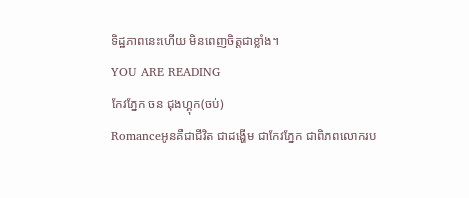ទិដ្ឋភាពនេះហើយ មិនពេញចិត្តជាខ្លាំង។
YOU ARE READING
កែវភ្នែក ចន ជុងហ្គុក(ចប់)
Romanceអូនគឺជាជីវិត ជាដង្ហើម ជាកែវភ្នែក ជាពិភពលោករប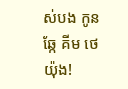ស់បង កូនឆ្កែ គីម ថេយ៉ុង!